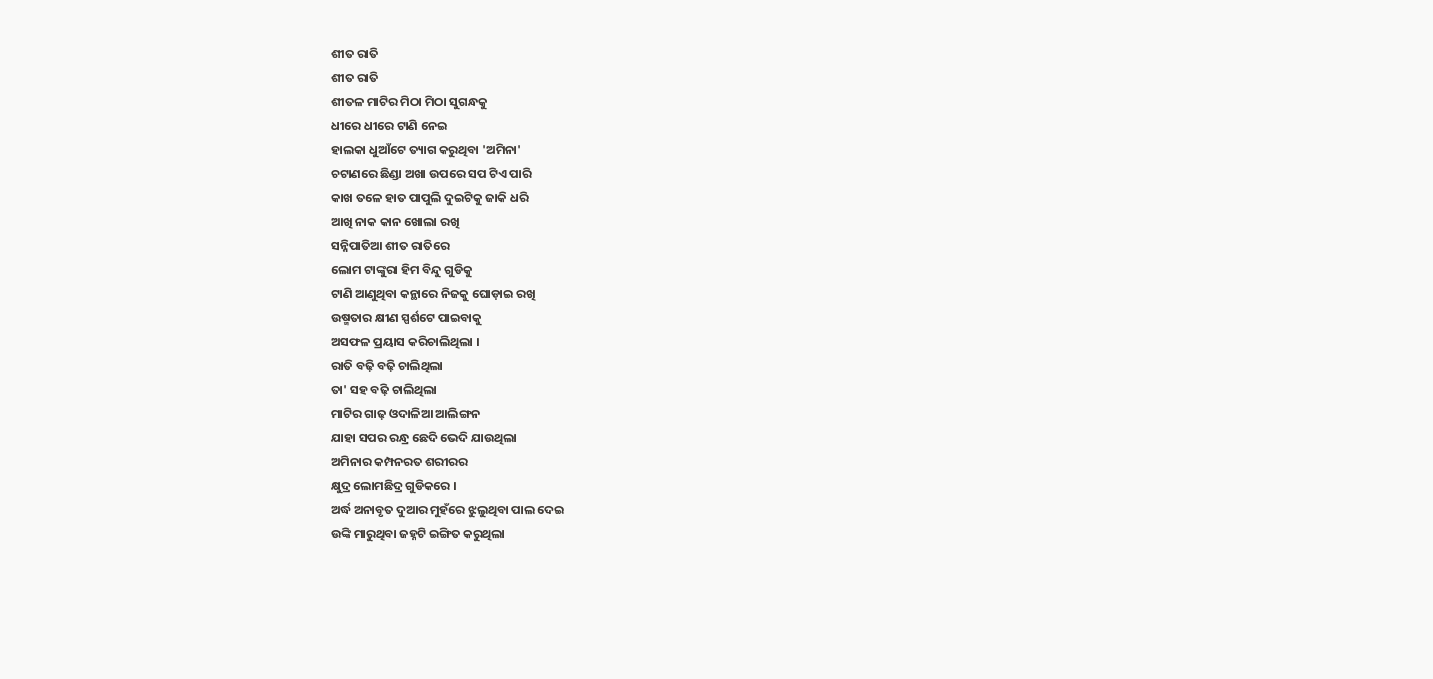ଶୀତ ରାତି
ଶୀତ ରାତି
ଶୀତଳ ମାଟିର ମିଠା ମିଠା ସୁଗନ୍ଧକୁ
ଧୀରେ ଧୀରେ ଟାଣି ନେଇ
ହାଲକା ଧୁଆଁଟେ ତ୍ୟାଗ କରୁଥିବା 'ଅମିନା'
ଚଟାଣରେ ଛିଣ୍ଡା ଅଖା ଉପରେ ସପ ଟିଏ ପାରି
କାଖ ତଳେ ହାତ ପାପୁଲି ଦୁଇଟିକୁ ଜାକି ଧରି
ଆଖି ନାକ କାନ ଖୋଲା ରଖି
ସନ୍ନିପାତିଆ ଶୀତ ରାତିରେ
ଲୋମ ଟାଙ୍କୁରା ହିମ ବିନ୍ଦୁ ଗୁଡିକୁ
ଟାଣି ଆଣୁଥିବା କନ୍ଥାରେ ନିଜକୁ ଘୋଡ଼ାଇ ରଖି
ଉଷ୍ମତାର କ୍ଷୀଣ ସ୍ପର୍ଶଟେ ପାଇବାକୁ
ଅସଫଳ ପ୍ରୟାସ କରିଚାଲିଥିଲା ।
ରାତି ବଢ଼ି ବଢ଼ି ଚାଲିଥିଲା
ତା' ସହ ବଢ଼ି ଚାଲିଥିଲା
ମାଟିର ଗାଢ଼ ଓଦାଳିଆ ଆଲିଙ୍ଗନ
ଯାହା ସପର ରନ୍ଧ୍ର ଛେଦି ଭେଦି ଯାଉଥିଲା
ଅମିନାର କମ୍ପନରତ ଶରୀରର
କ୍ଷୁଦ୍ର ଲୋମଛିଦ୍ର ଗୁଡିକରେ ।
ଅର୍ଦ୍ଧ ଅନାବୃତ ଦୁଆର ମୁହଁରେ ଝୁଲୁଥିବା ପାଲ ଦେଇ
ଉଙ୍କି ମାରୁଥିବା ଜହ୍ନଟି ଇଙ୍ଗିତ କରୁଥିଲା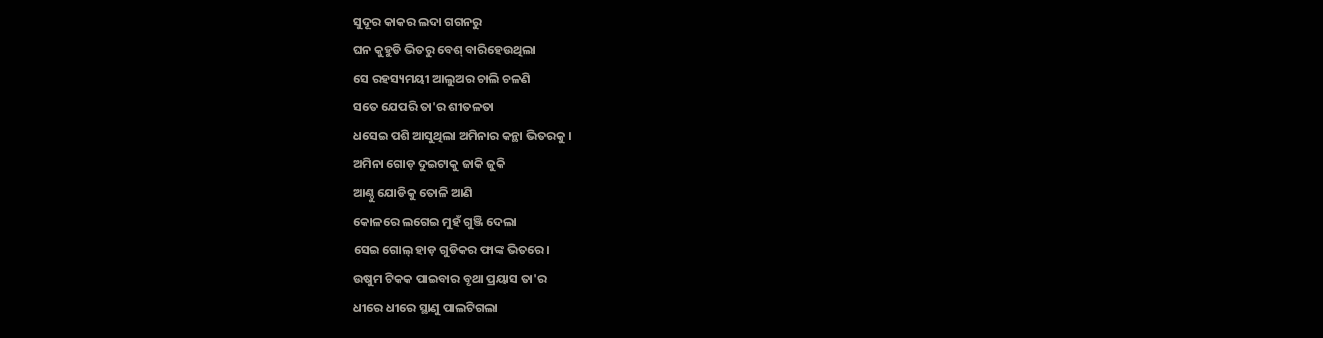ସୁଦୂର କାକର ଲଦା ଗଗନରୁ
ଘନ କୁହୁଡି ଭିତରୁ ବେଶ୍ ବାରିହେଉଥିଲା
ସେ ରହସ୍ୟମୟୀ ଆଲୁଅର ଚାଲି ଚଳଣି
ସତେ ଯେପରି ତା'ର ଶୀତଳତା
ଧସେଇ ପଶି ଆସୁଥିଲା ଅମିନାର କନ୍ଥା ଭିତରକୁ ।
ଅମିନା ଗୋଡ଼ ଦୁଇଟାକୁ ଜାକି ଜୁକି
ଆଣ୍ଠୁ ଯୋଡିକୁ ତୋଳି ଆଣି
କୋଳରେ ଲଗେଇ ମୁହଁ ଗୁଞ୍ଜି ଦେଲା
ସେଇ ଗୋଲ୍ ହାଡ଼ ଗୁଡିକର ଫାଙ୍କ ଭିତରେ।
ଉଷୁମ ଟିକକ ପାଇବାର ବୃଥା ପ୍ରୟାସ ତା'ର
ଧୀରେ ଧୀରେ ସ୍ଥାଣୁ ପାଲଟିଗଲା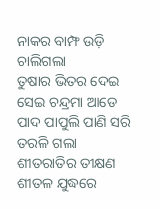ନାକର ବାମ୍ଫ ଉଡ଼ି ଚାଲିଗଲା
ତୁଷାର ଭିତର ଦେଇ ସେଇ ଚନ୍ଦ୍ରମା ଆଡେ
ପାଦ ପାପୁଲି ପାଣି ସରି ତରଳି ଗଲା
ଶୀତରାତିର ତୀକ୍ଷଣ ଶୀତଳ ଯୁଦ୍ଧରେ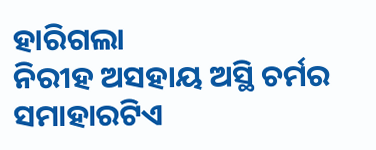ହାରିଗଲା
ନିରୀହ ଅସହାୟ ଅସ୍ଥି ଚର୍ମର ସମାହାରଟିଏ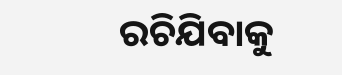ରଚିଯିବାକୁ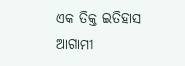ଏକ ତିକ୍ତ ଇତିହାସ ଆଗାମୀ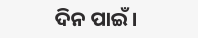ଦିନ ପାଇଁ।